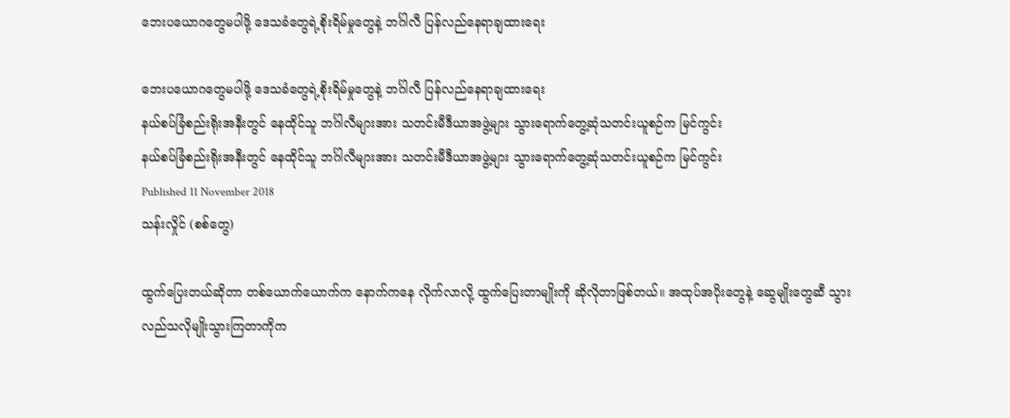ဘေးပယောဂတွေမပါဖို့ ဒေသခံတွေရဲ့စိုးရိမ်မှုတွေနဲ့ ဘင်္ဂါလီ ပြန်လည်နေရာချထားရေး

ဘေးပယောဂတွေမပါဖို့ ဒေသခံတွေရဲ့စိုးရိမ်မှုတွေနဲ့ ဘင်္ဂါလီ ပြန်လည်နေရာချထားရေး
နယ်စပ်ခြံစည်းရိုးအနီးတွင် နေထိုင်သူ ဘင်္ဂါလီများအား သတင်းမီဒီယာအဖွဲ့များ သွားရောက်တွေ့ဆုံသတင်းယူစဉ်က မြင်ကွင်း
နယ်စပ်ခြံစည်းရိုးအနီးတွင် နေထိုင်သူ ဘင်္ဂါလီများအား သတင်းမီဒီယာအဖွဲ့များ သွားရောက်တွေ့ဆုံသတင်းယူစဉ်က မြင်ကွင်း
Published 11 November 2018
သန်းလှိုင် (စစ်တွေ)

ထွက်ပြေးတယ်ဆိုတာ တစ်ယောက်ယောက်က နောက်ကနေ လိုက်လာလို့ ထွက်ပြေးတာမျိုးကို ဆိုလိုတာဖြစ်တယ်။ အထုပ်အပိုးတွေနဲ့ ဆွေမျိုးတွေဆီ သွားလည်သလိုမျိုးသွားကြတာကိုက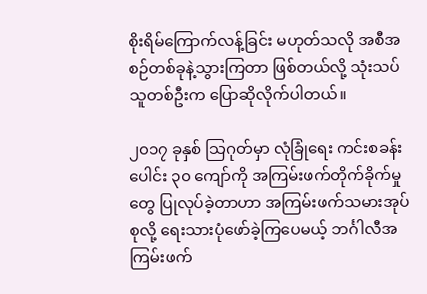စိုးရိမ်ကြောက်လန့်ခြင်း မဟုတ်သလို အစီအစဉ်တစ်ခုနဲ့သွားကြတာ ဖြစ်တယ်လို့ သုံးသပ်သူတစ်ဦးက ပြောဆိုလိုက်ပါတယ်။

၂၀၁၇ ခုနှစ် သြဂုတ်မှာ လုံခြုံရေး ကင်းစခန်းပေါင်း ၃၀ ကျော်ကို အကြမ်းဖက်တိုက်ခိုက်မှုတွေ ပြုလုပ်ခဲ့တာဟာ အကြမ်းဖက်သမားအုပ်စုလို့ ရေးသားပုံဖော်ခဲ့ကြပေမယ့် ဘင်္ဂါလီအကြမ်းဖက်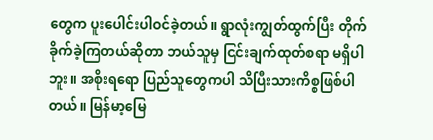တွေက ပူးပေါင်းပါဝင်ခဲ့တယ်။ ရွာလုံးကျွတ်ထွက်ပြီး တိုက်ခိုက်ခဲ့ကြတယ်ဆိုတာ ဘယ်သူမှ ငြင်းချက်ထုတ်စရာ မရှိပါဘူး။ အစိုးရရော ပြည်သူတွေကပါ သိပြီးသားကိစ္စဖြစ်ပါတယ်။ မြန်မာ့မြေ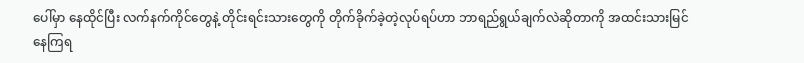ပေါ်မှာ နေထိုင်ပြီး လက်နက်ကိုင်တွေနဲ့ တိုင်းရင်းသားတွေကို တိုက်ခိုက်ခဲ့တဲ့လုပ်ရပ်ဟာ ဘာရည်ရွယ်ချက်လဲဆိုတာကို အထင်းသားမြင်နေကြရ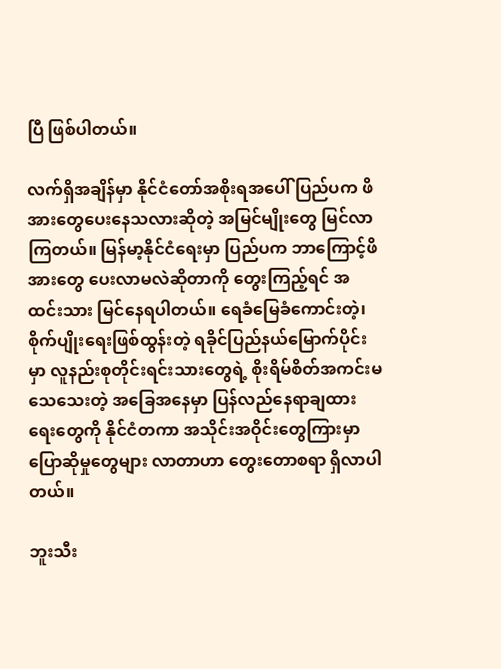ပြီ ဖြစ်ပါတယ်။

လက်ရှိအချိန်မှာ နိုင်ငံတော်အစိုးရအပေါ် ပြည်ပက ဖိအားတွေပေးနေသလားဆိုတဲ့ အမြင်မျိုးတွေ မြင်လာကြတယ်။ မြန်မာ့နိုင်ငံရေးမှာ ပြည်ပက ဘာကြောင့်ဖိအားတွေ ပေးလာမလဲဆိုတာကို တွေးကြည့်ရင် အထင်းသား မြင်နေရပါတယ်။ ရေခံမြေခံကောင်းတဲ့၊ စိုက်ပျိုးရေးဖြစ်ထွန်းတဲ့ ရခိုင်ပြည်နယ်မြောက်ပိုင်းမှာ လူနည်းစုတိုင်းရင်းသားတွေရဲ့ စိုးရိမ်စိတ်အကင်းမသေသေးတဲ့ အခြေအနေမှာ ပြန်လည်နေရာချထားရေးတွေကို နိုင်ငံတကာ အသိုင်းအဝိုင်းတွေကြားမှာ ပြောဆိုမှုတွေများ လာတာဟာ တွေးတောစရာ ရှိလာပါတယ်။

ဘူးသီး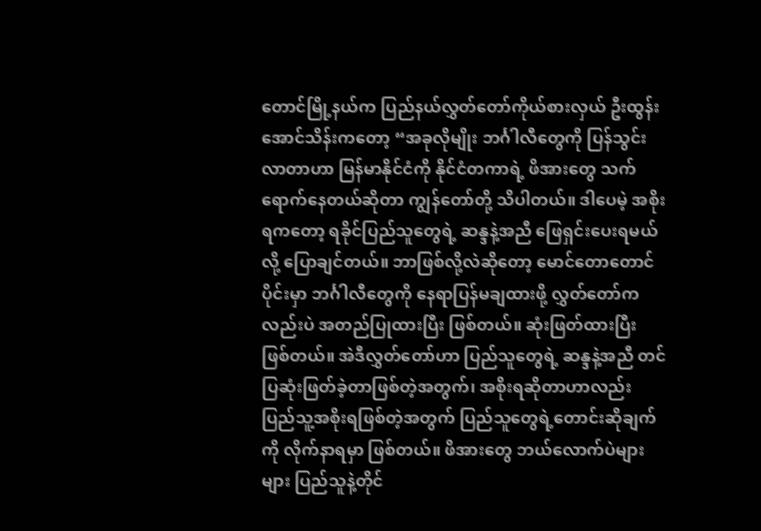တောင်မြို့နယ်က ပြည်နယ်လွှတ်တော်ကိုယ်စားလှယ် ဦးထွန်းအောင်သိန်းကတော့ “အခုလိုမျိုး ဘင်္ဂါလီတွေကို ပြန်သွင်းလာတာဟာ မြန်မာနိုင်ငံကို နိုင်ငံတကာရဲ့ ဖိအားတွေ သက်ရောက်နေတယ်ဆိုတာ ကျွန်တော်တို့ သိပါတယ်။ ဒါပေမဲ့ အစိုးရကတော့ ရခိုင်ပြည်သူတွေရဲ့ ဆန္ဒနဲ့အညီ ဖြေရှင်းပေးရမယ်လို့ ပြောချင်တယ်။ ဘာဖြစ်လို့လဲဆိုတော့ မောင်တောတောင်ပိုင်းမှာ ဘင်္ဂါလီတွေကို နေရာပြန်မချထားဖို့ လွှတ်တော်ကလည်းပဲ အတည်ပြုထားပြီး ဖြစ်တယ်။ ဆုံးဖြတ်ထားပြီး ဖြစ်တယ်။ အဲဒီလွှတ်တော်ဟာ ပြည်သူတွေရဲ့ ဆန္ဒနဲ့အညီ တင်ပြဆုံးဖြတ်ခဲ့တာဖြစ်တဲ့အတွက်၊ အစိုးရဆိုတာဟာလည်း ပြည်သူ့အစိုးရဖြစ်တဲ့အတွက် ပြည်သူတွေရဲ့တောင်းဆိုချက်ကို လိုက်နာရမှာ ဖြစ်တယ်။ ဖိအားတွေ ဘယ်လောက်ပဲများများ ပြည်သူနဲ့တိုင်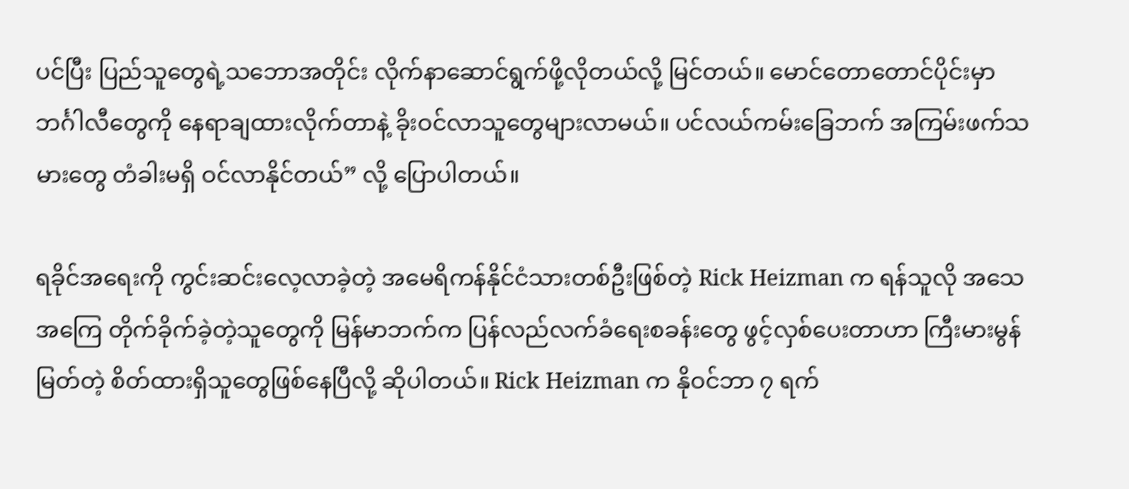ပင်ပြီး ပြည်သူတွေရဲ့သဘောအတိုင်း လိုက်နာဆောင်ရွက်ဖို့လိုတယ်လို့ မြင်တယ်။ မောင်တောတောင်ပိုင်းမှာ ဘင်္ဂါလီတွေကို နေရာချထားလိုက်တာနဲ့ ခိုးဝင်လာသူတွေများလာမယ်။ ပင်လယ်ကမ်းခြေဘက် အကြမ်းဖက်သမားတွေ တံခါးမရှိ ဝင်လာနိုင်တယ်” လို့ ပြောပါတယ်။

ရခိုင်အရေးကို ကွင်းဆင်းလေ့လာခဲ့တဲ့ အမေရိကန်နိုင်ငံသားတစ်ဦးဖြစ်တဲ့ Rick Heizman က ရန်သူလို အသေအကြေ တိုက်ခိုက်ခဲ့တဲ့သူတွေကို မြန်မာဘက်က ပြန်လည်လက်ခံရေးစခန်းတွေ ဖွင့်လှစ်ပေးတာဟာ ကြီးမားမွန်မြတ်တဲ့ စိတ်ထားရှိသူတွေဖြစ်နေပြီလို့ ဆိုပါတယ်။ Rick Heizman က နိုဝင်ဘာ ၇ ရက်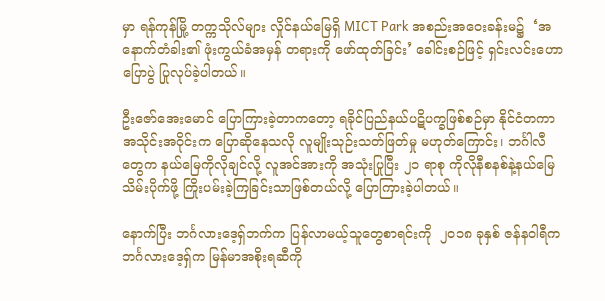မှာ ရန်ကုန်မြို့ တက္ကသိုလ်များ လှိုင်နယ်မြေရှိ MICT Park အစည်းအဝေးခန်းမ၌  ‘အနောက်တံခါး၏ ဖုံးကွယ်ခံအမှန် တရားကို ဖော်ထုတ်ခြင်း’ ခေါင်းစဉ်ဖြင့် ရှင်းလင်းဟောပြောပွဲ ပြုလုပ်ခဲ့ပါတယ်။

ဦးဇော်အေးမောင် ပြောကြားခဲ့တာကတော့ ရခိုင်ပြည်နယ်ပဋိပက္ခဖြစ်စဉ်မှာ နိုင်ငံတကာအသိုင်းအဝိုင်းက ပြောဆိုနေသလို လူမျိုးသုဉ်းသတ်ဖြတ်မှု မဟုတ်ကြောင်း၊ ဘင်္ဂါလီတွေက နယ်မြေကိုလိုချင်လို့ လူအင်အားကို အသုံးပြုပြီး ၂၁ ရာစု ကိုလိုနီစနစ်နဲ့နယ်မြေသိမ်းပိုက်ဖို့ ကြိုးပမ်းခဲ့ကြခြင်းသာဖြစ်တယ်လို့ ပြောကြားခဲ့ပါတယ်။

နောက်ပြီး ဘင်္ဂလားဒေ့ရှ်ဘက်က ပြန်လာမယ့်သူတွေစာရင်းကို  ၂၀၁၈ ခုနှစ် ဇန်နဝါရီက ဘင်္ဂလားဒေ့ရှ်က မြန်မာအစိုးရဆီကို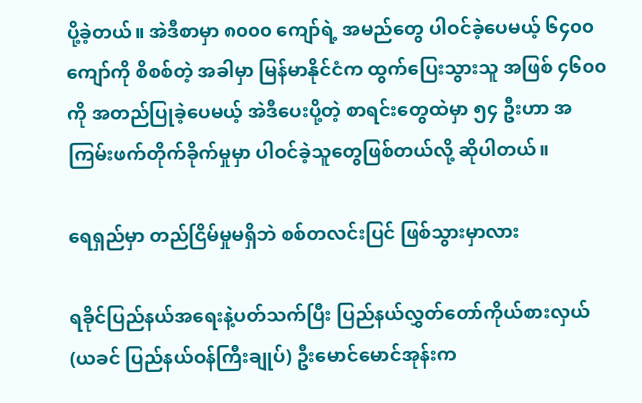ပို့ခဲ့တယ်။ အဲဒီစာမှာ ၈၀၀၀ ကျော်ရဲ့ အမည်တွေ ပါဝင်ခဲ့ပေမယ့် ၆၄၀၀ ကျော်ကို စိစစ်တဲ့ အခါမှာ မြန်မာနိုင်ငံက ထွက်ပြေးသွားသူ အဖြစ် ၄၆၀၀ ကို အတည်ပြုခဲ့ပေမယ့် အဲဒီပေးပို့တဲ့ စာရင်းတွေထဲမှာ ၅၄ ဦးဟာ အကြမ်းဖက်တိုက်ခိုက်မှုမှာ ပါဝင်ခဲ့သူတွေဖြစ်တယ်လို့ ဆိုပါတယ်။

ရေရှည်မှာ တည်ငြိမ်မှုမရှိဘဲ စစ်တလင်းပြင် ဖြစ်သွားမှာလား

ရခိုင်ပြည်နယ်အရေးနဲ့ပတ်သက်ပြီး ပြည်နယ်လွှတ်တော်ကိုယ်စားလှယ် (ယခင် ပြည်နယ်ဝန်ကြီးချုပ်) ဦးမောင်မောင်အုန်းက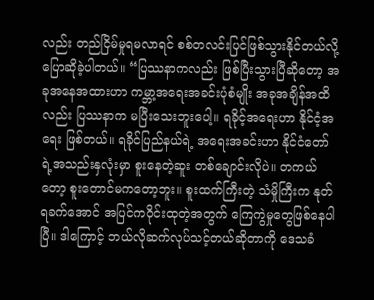လည်း တည်ငြိမ်မှုရမလာရင် စစ်တလင်းပြင်ဖြစ်သွားနိုင်တယ်လို့ ပြောဆိုခဲ့ပါတယ်။ “ပြဿနာကလည်း ဖြစ်ပြီးသွားပြီဆိုတော့ အခုအနေအထားဟာ ကမ္ဘာ့အရေးအခင်းပုံစံမျိုး အခုအချိန်အထိလည်း ပြဿနာက မပြီးသေးဘူးပေါ့။ ရခိုင့်အရေးဟာ နိုင်ငံ့အရေး ဖြစ်တယ်။ ရခိုင်ပြည်နယ်ရဲ့ အရေးအခင်းဟာ နိုင်ငံတော်ရဲ့အသည်းနှလုံးမှာ စူးနေတဲ့ဆူး တစ်ချောင်းလိုပဲ။ တကယ်တော့ စူးတောင်မကတော့ဘူး။ စူးထက်ကြီးတဲ့ သံမှိုကြီးက နုတ်ရခက်အောင် အပြင်ကဝိုင်းထုတဲ့အတွက် ကြေကွဲမှုတွေဖြစ်နေပါပြီ။ ဒါကြောင့် ဘယ်လိုဆက်လုပ်သင့်တယ်ဆိုတာကို ဒေသခံ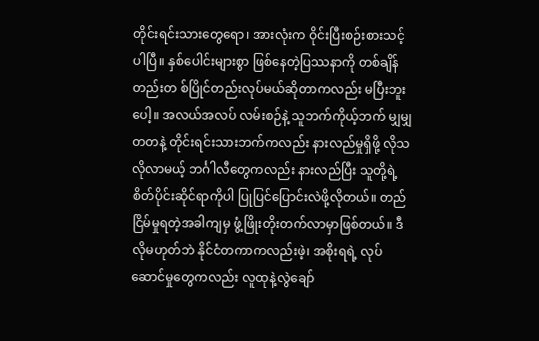တိုင်းရင်းသားတွေရော၊ အားလုံးက ဝိုင်းပြီးစဉ်းစားသင့်ပါပြီ။ နှစ်ပေါင်းများစွာ ဖြစ်နေတဲ့ပြဿနာကို တစ်ချိန်တည်းတ စ်ပြိုင်တည်းလုပ်မယ်ဆိုတာကလည်း မပြီးဘူးပေါ့။ အလယ်အလပ် လမ်းစဉ်နဲ့ သူဘက်ကိုယ့်ဘက် မျှမျှတတနဲ့ တိုင်းရင်းသားဘက်ကလည်း နားလည်မှုရှိဖို့ လိုသလိုလာမယ့် ဘင်္ဂါလီတွေကလည်း နားလည်ပြီး သူတို့ရဲ့ စိတ်ပိုင်းဆိုင်ရာကိုပါ ပြုပြင်ပြောင်းလဲဖို့လိုတယ်။ တည်ငြိမ်မှုရတဲ့အခါကျမှ ဖွံ့ဖြိုးတိုးတက်လာမှာဖြစ်တယ်။ ဒီလိုမဟုတ်ဘဲ နိုင်ငံတကာကလည်းဖဲ့၊ အစိုးရရဲ့ လုပ်ဆောင်မှုတွေကလည်း လူထုနဲ့လွဲချော်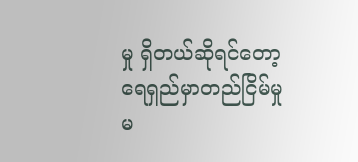မှု ရှိတယ်ဆိုရင်တော့ ရေရှည်မှာတည်ငြိမ်မှုမ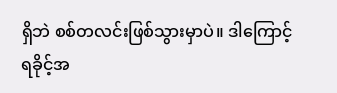ရှိဘဲ စစ်တလင်းဖြစ်သွားမှာပဲ။ ဒါကြောင့် ရခိုင့်အ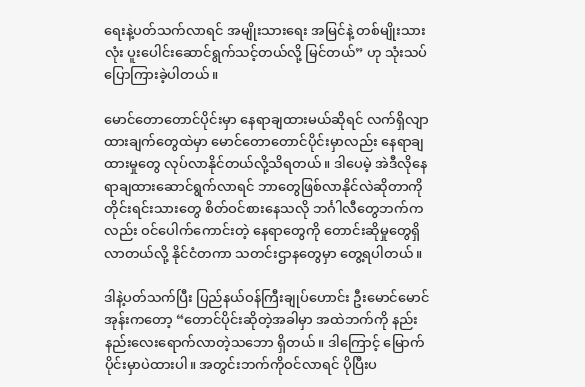ရေးနဲ့ပတ်သက်လာရင် အမျိုးသားရေး အမြင်နဲ့ တစ်မျိုးသားလုံး ပူးပေါင်းဆောင်ရွက်သင့်တယ်လို့ မြင်တယ်” ဟု သုံးသပ်ပြောကြားခဲ့ပါတယ်။

မောင်တောတောင်ပိုင်းမှာ နေရာချထားမယ်ဆိုရင် လက်ရှိလျာထားချက်တွေထဲမှာ မောင်တောတောင်ပိုင်းမှာလည်း နေရာချထားမှုတွေ လုပ်လာနိုင်တယ်လို့သိရတယ်။ ဒါပေမဲ့ အဲဒီလိုနေရာချထားဆောင်ရွက်လာရင် ဘာတွေဖြစ်လာနိုင်လဲဆိုတာကို တိုင်းရင်းသားတွေ စိတ်ဝင်စားနေသလို ဘင်္ဂါလီတွေဘက်ကလည်း ဝင်ပေါက်ကောင်းတဲ့ နေရာတွေကို တောင်းဆိုမှုတွေရှိလာတယ်လို့ နိုင်ငံတကာ သတင်းဌာနတွေမှာ တွေ့ရပါတယ်။

ဒါနဲ့ပတ်သက်ပြီး ပြည်နယ်ဝန်ကြီးချုပ်ဟောင်း ဦးမောင်မောင်အုန်းကတော့ “တောင်ပိုင်းဆိုတဲ့အခါမှာ အထဲဘက်ကို နည်းနည်းလေးရောက်လာတဲ့သဘော ရှိတယ်။ ဒါကြောင့် မြောက်ပိုင်းမှာပဲထားပါ။ အတွင်းဘက်ကိုဝင်လာရင် ပိုပြီးပ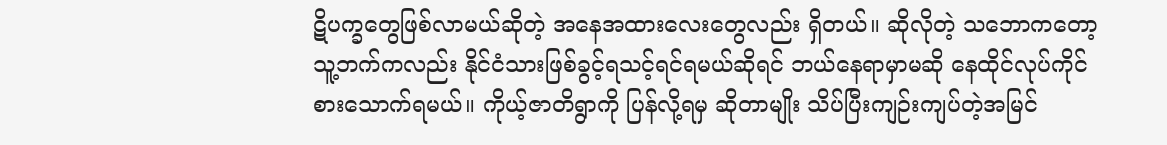ဋိပက္ခတွေဖြစ်လာမယ်ဆိုတဲ့ အနေအထားလေးတွေလည်း ရှိတယ်။ ဆိုလိုတဲ့ သဘောကတော့ သူ့ဘက်ကလည်း နိုင်ငံသားဖြစ်ခွင့်ရသင့်ရင်ရမယ်ဆိုရင် ဘယ်နေရာမှာမဆို နေထိုင်လုပ်ကိုင် စားသောက်ရမယ်။ ကိုယ့်ဇာတိရွာကို ပြန်လို့ရမှ ဆိုတာမျိုး သိပ်ပြီးကျဉ်းကျပ်တဲ့အမြင်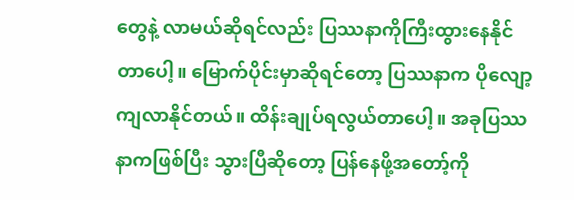တွေနဲ့ လာမယ်ဆိုရင်လည်း ပြဿနာကိုကြီးထွားနေနိုင်တာပေါ့။ မြောက်ပိုင်းမှာဆိုရင်တော့ ပြဿနာက ပိုလျော့ကျလာနိုင်တယ်။ ထိန်းချုပ်ရလွယ်တာပေါ့။ အခုပြဿနာကဖြစ်ပြီး သွားပြီဆိုတော့ ပြန်နေဖို့အတော့်ကို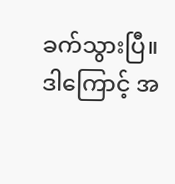ခက်သွားပြီ။ ဒါကြောင့် အ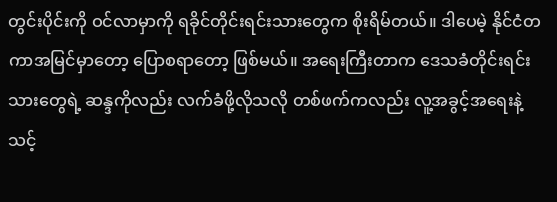တွင်းပိုင်းကို ဝင်လာမှာကို ရခိုင်တိုင်းရင်းသားတွေက စိုးရိမ်တယ်။ ဒါပေမဲ့ နိုင်ငံတကာအမြင်မှာတော့ ပြောစရာတော့ ဖြစ်မယ်။ အရေးကြီးတာက ဒေသခံတိုင်းရင်းသားတွေရဲ့ ဆန္ဒကိုလည်း လက်ခံဖို့လိုသလို တစ်ဖက်ကလည်း လူ့အခွင့်အရေးနဲ့ သင့်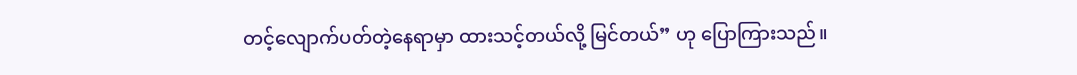တင့်လျောက်ပတ်တဲ့နေရာမှာ ထားသင့်တယ်လို့ မြင်တယ်” ဟု ပြောကြားသည်။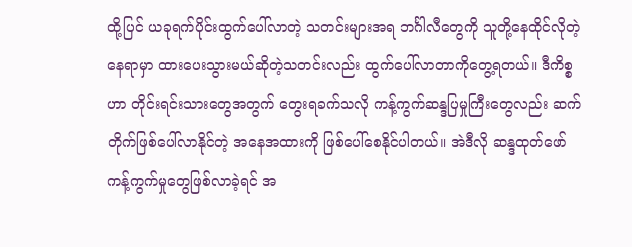ထို့ပြင် ယခုရက်ပိုင်းထွက်ပေါ်လာတဲ့ သတင်းများအရ ဘင်္ဂါလီတွေကို သူတို့နေထိုင်လိုတဲ့နေရာမှာ ထားပေးသွားမယ်ဆိုတဲ့သတင်းလည်း ထွက်ပေါ်လာတာကိုတွေ့ရတယ်။ ဒီကိစ္စဟာ တိုင်းရင်းသားတွေအတွက် တွေးရခက်သလို ကန့်ကွက်ဆန္ဒပြမှုကြီးတွေလည်း ဆက်တိုက်ဖြစ်ပေါ်လာနိုင်တဲ့ အနေအထားကို ဖြစ်ပေါ်စေနိုင်ပါတယ်။ အဲဒီလို ဆန္ဒထုတ်ဖော်ကန့်ကွက်မှုတွေဖြစ်လာခဲ့ရင် အ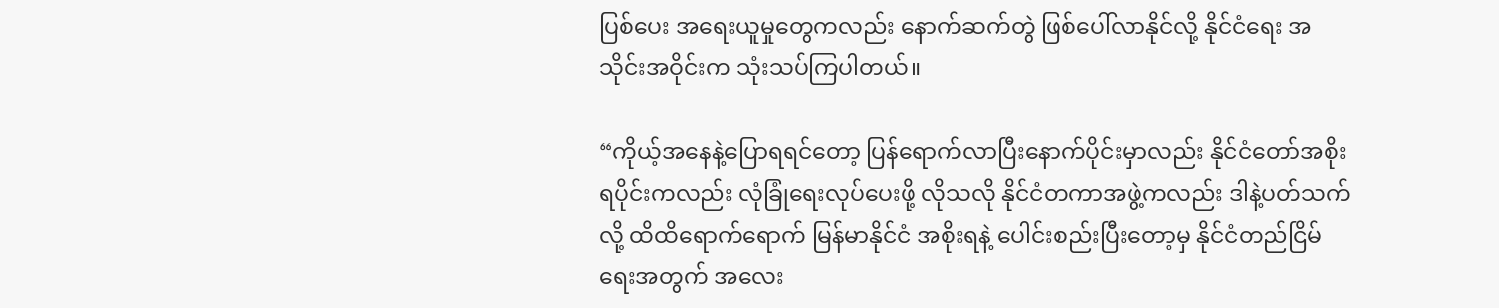ပြစ်ပေး အရေးယူမှုတွေကလည်း နောက်ဆက်တွဲ ဖြစ်ပေါ်လာနိုင်လို့ နိုင်ငံရေး အသိုင်းအဝိုင်းက သုံးသပ်ကြပါတယ်။

“ကိုယ့်အနေနဲ့ပြောရရင်တော့ ပြန်ရောက်လာပြီးနောက်ပိုင်းမှာလည်း နိုင်ငံတော်အစိုးရပိုင်းကလည်း လုံခြုံရေးလုပ်ပေးဖို့ လိုသလို နိုင်ငံတကာအဖွဲ့ကလည်း ဒါနဲ့ပတ်သက်လို့ ထိထိရောက်ရောက် မြန်မာနိုင်ငံ အစိုးရနဲ့ ပေါင်းစည်းပြီးတော့မှ နိုင်ငံတည်ငြိမ်ရေးအတွက် အလေး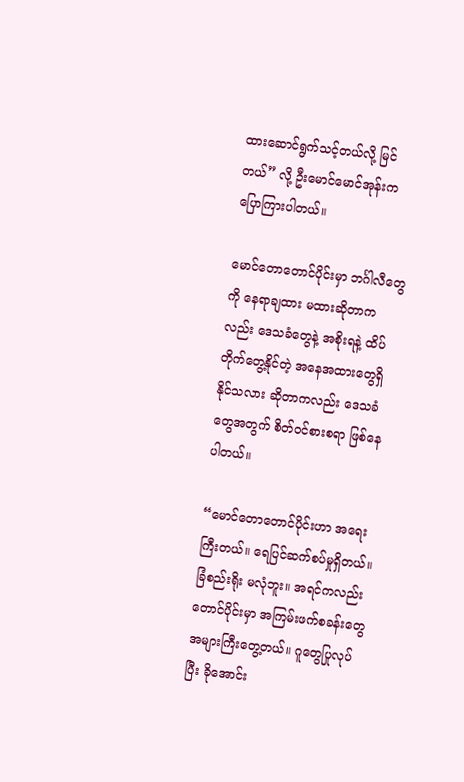ထားဆောင်ရွက်သင့်တယ်လို့ မြင်တယ်” လို့ ဦးမောင်မောင်အုန်းက ပြောကြားပါတယ်။

မောင်တောတောင်ပိုင်းမှာ ဘင်္ဂါလီတွေကို နေရာချထား မထားဆိုတာကလည်း ဒေသခံတွေနဲ့ အစိုးရနဲ့ ထိပ်တိုက်တွေ့နိုင်တဲ့ အနေအထားတွေရှိနိုင်သလား ဆိုတာကလည်း ဒေသခံတွေအတွက် စိတ်ဝင်စားစရာ ဖြစ်နေပါတယ်။

“မောင်တောတောင်ပိုင်းဟာ အရေးကြီးတယ်။ ရေပြင်ဆက်စပ်မှုရှိတယ်။ ခြံစည်းရိုး မလုံဘူး။ အရင်ကလည်း တောင်ပိုင်းမှာ အကြမ်းဖက်စခန်းတွေ အများကြီးတွေ့တယ်။ ဂူတွေပြုလုပ်ပြီး ခိုအောင်း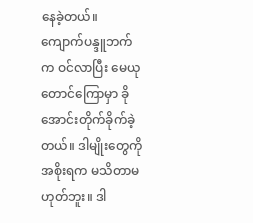နေခဲ့တယ်။ ကျောက်ပန္ဒူဘက်က ဝင်လာပြီး မေယုတောင်ကြောမှာ ခိုအောင်းတိုက်ခိုက်ခဲ့တယ်။ ဒါမျိုးတွေကို အစိုးရက မသိတာမဟုတ်ဘူး။ ဒါ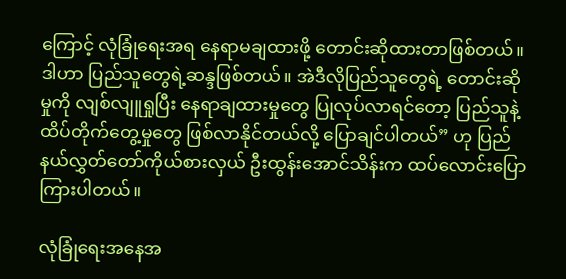ကြောင့် လုံခြုံရေးအရ နေရာမချထားဖို့ တောင်းဆိုထားတာဖြစ်တယ်။ ဒါဟာ ပြည်သူတွေရဲ့ဆန္ဒဖြစ်တယ်။ အဲဒီလိုပြည်သူတွေရဲ့ တောင်းဆိုမှုကို လျစ်လျူရှုပြီး နေရာချထားမှုတွေ ပြုလုပ်လာရင်တော့ ပြည်သူနဲ့ ထိပ်တိုက်တွေ့မှုတွေ ဖြစ်လာနိုင်တယ်လို့ ပြောချင်ပါတယ်” ဟု ပြည်နယ်လွှတ်တော်ကိုယ်စားလှယ် ဦးထွန်းအောင်သိန်းက ထပ်လောင်းပြောကြားပါတယ်။

လုံခြုံရေးအနေအ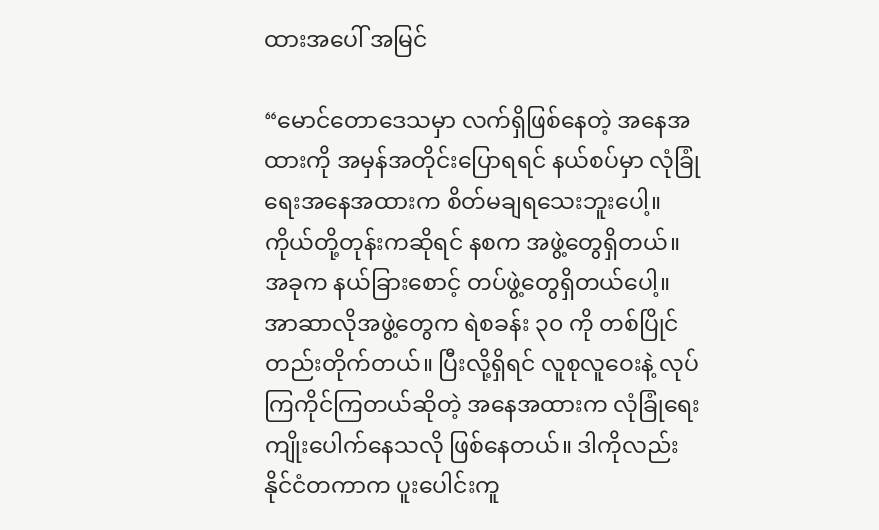ထားအပေါ် အမြင်

“မောင်တောဒေသမှာ လက်ရှိဖြစ်နေတဲ့ အနေအထားကို အမှန်အတိုင်းပြောရရင် နယ်စပ်မှာ လုံခြုံရေးအနေအထားက စိတ်မချရသေးဘူးပေါ့။ ကိုယ်တို့တုန်းကဆိုရင် နစက အဖွဲ့တွေရှိတယ်။ အခုက နယ်ခြားစောင့် တပ်ဖွဲ့တွေရှိတယ်ပေါ့။ အာဆာလိုအဖွဲ့တွေက ရဲစခန်း ၃၀ ကို တစ်ပြိုင်တည်းတိုက်တယ်။ ပြီးလို့ရှိရင် လူစုလူဝေးနဲ့ လုပ်ကြကိုင်ကြတယ်ဆိုတဲ့ အနေအထားက လုံခြုံရေးကျိုးပေါက်နေသလို ဖြစ်နေတယ်။ ဒါကိုလည်း နိုင်ငံတကာက ပူးပေါင်းကူ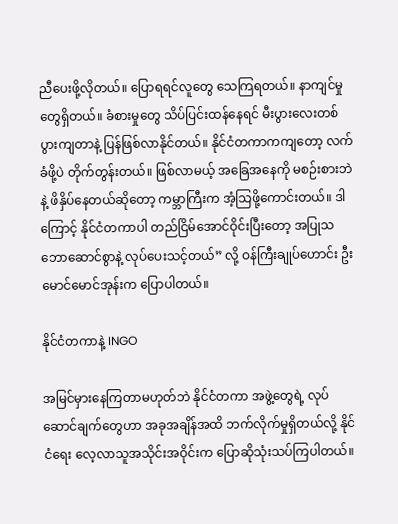ညီပေးဖို့လိုတယ်။ ပြောရရင်လူတွေ သေကြရတယ်။ နာကျင်မှုတွေရှိတယ်။ ခံစားမှုတွေ သိပ်ပြင်းထန်နေရင် မီးပွားလေးတစ်ပွားကျတာနဲ့ ပြန်ဖြစ်လာနိုင်တယ်။ နိုင်ငံတကာကကျတော့ လက်ခံဖို့ပဲ တိုက်တွန်းတယ်။ ဖြစ်လာမယ့် အခြေအနေကို မစဉ်းစားဘဲနဲ့ ဖိနှိပ်နေတယ်ဆိုတော့ ကမ္ဘာကြီးက အံ့သြဖို့ကောင်းတယ်။ ဒါကြောင့် နိုင်ငံတကာပါ တည်ငြိမ်အောင်ဝိုင်းပြီးတော့ အပြုသဘောဆောင်စွာနဲ့ လုပ်ပေးသင့်တယ်” လို့ ဝန်ကြီးချုပ်ဟောင်း ဦးမောင်မောင်အုန်းက ပြောပါတယ်။

နိုင်ငံတကာနဲ့ INGO

အမြင်မှားနေကြတာမဟုတ်ဘဲ နိုင်ငံတကာ အဖွဲ့တွေရဲ့ လုပ်ဆောင်ချက်တွေဟာ အခုအချိန်အထိ ဘက်လိုက်မှုရှိတယ်လို့ နိုင်ငံရေး လေ့လာသူအသိုင်းအဝိုင်းက ပြောဆိုသုံးသပ်ကြပါတယ်။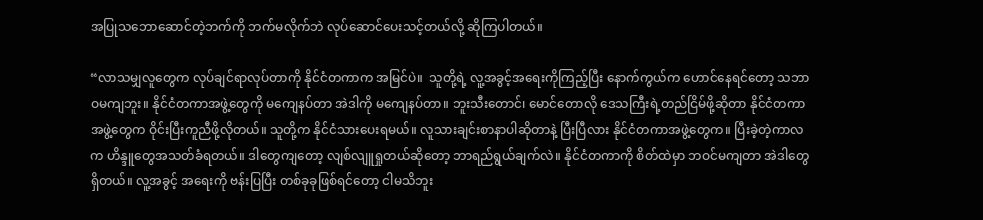အပြုသဘောဆောင်တဲ့ဘက်ကို ဘက်မလိုက်ဘဲ လုပ်ဆောင်ပေးသင့်တယ်လို့ ဆိုကြပါတယ်။

“လာသမျှလူတွေက လုပ်ချင်ရာလုပ်တာကို နိုင်ငံတကာက အမြင်ပဲ။  သူတို့ရဲ့ လူ့အခွင့်အရေးကိုကြည့်ပြီး နောက်ကွယ်က ဟောင်နေရင်တော့ သဘာဝမကျဘူး။ နိုင်ငံတကာအဖွဲ့တွေကို မကျေနပ်တာ အဲဒါကို မကျေနပ်တာ။ ဘူးသီးတောင်၊ မောင်တောလို ဒေသကြီးရဲ့တည်ငြိမ်ဖို့ဆိုတာ နိုင်ငံတကာ အဖွဲ့တွေက ဝိုင်းပြီးကူညီဖို့လိုတယ်။ သူတို့က နိုင်ငံသားပေးရမယ်။ လူသားချင်းစာနာပါဆိုတာနဲ့ ပြီးပြီလား နိုင်ငံတကာအဖွဲ့တွေက။ ပြီးခဲ့တဲ့ကာလက ဟိန္ဒူတွေအသတ်ခံရတယ်။ ဒါတွေကျတော့ လျစ်လျူရှုတယ်ဆိုတော့ ဘာရည်ရွယ်ချက်လဲ။ နိုင်ငံတကာကို စိတ်ထဲမှာ ဘဝင်မကျတာ အဲဒါတွေရှိတယ်။ လူ့အခွင့် အရေးကို ဗန်းပြပြီး တစ်ခုခုဖြစ်ရင်တော့ ငါမသိဘူး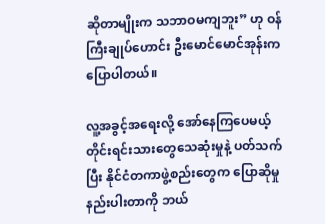ဆိုတာမျိုးက သဘာဝမကျဘူး” ဟု ဝန်ကြီးချုပ်ဟောင်း ဦးမောင်မောင်အုန်းက ပြောပါတယ်။

လူ့အခွင့်အရေးလို့ အော်နေကြပေမယ့် တိုင်းရင်းသားတွေသေဆုံးမှုနဲ့ ပတ်သက်ပြီး နိုင်ငံတကာဖွဲ့စည်းတွေက ပြောဆိုမှုနည်းပါးတာကို ဘယ်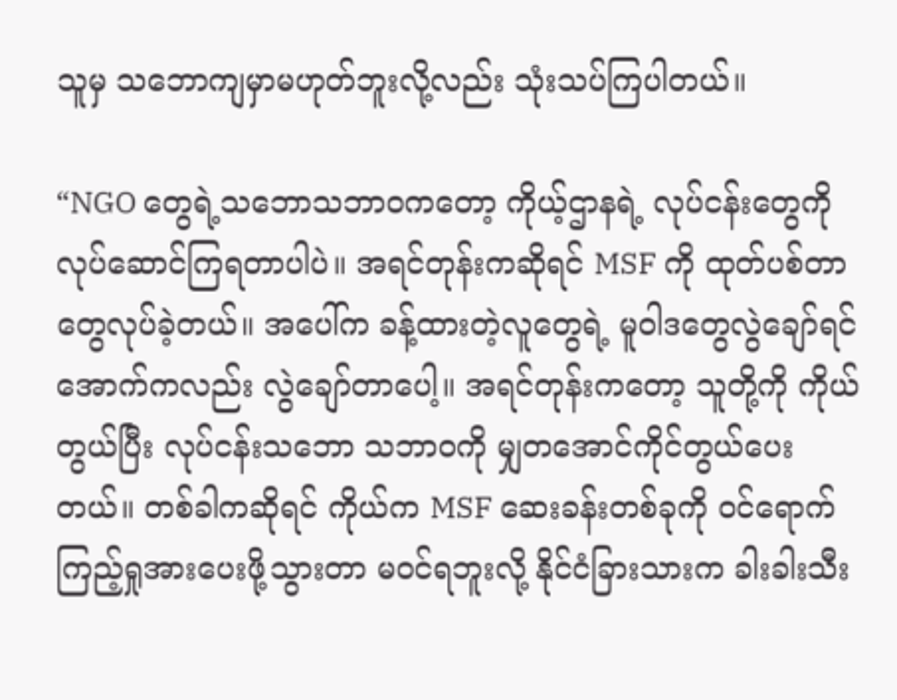သူမှ သဘောကျမှာမဟုတ်ဘူးလို့လည်း သုံးသပ်ကြပါတယ်။

“NGO တွေရဲ့သဘောသဘာဝကတော့ ကိုယ့်ဌာနရဲ့ လုပ်ငန်းတွေကို လုပ်ဆောင်ကြရတာပါပဲ။ အရင်တုန်းကဆိုရင် MSF ကို ထုတ်ပစ်တာတွေလုပ်ခဲ့တယ်။ အပေါ်က ခန့်ထားတဲ့လူတွေရဲ့ မူဝါဒတွေလွဲချော်ရင် အောက်ကလည်း လွဲချော်တာပေါ့။ အရင်တုန်းကတော့ သူတို့ကို ကိုယ်တွယ်ပြီး လုပ်ငန်းသဘော သဘာဝကို မျှတအောင်ကိုင်တွယ်ပေးတယ်။ တစ်ခါကဆိုရင် ကိုယ်က MSF ဆေးခန်းတစ်ခုကို ဝင်ရောက်ကြည့်ရှုအားပေးဖို့သွားတာ မဝင်ရဘူးလို့ နိုင်ငံခြားသားက ခါးခါးသီး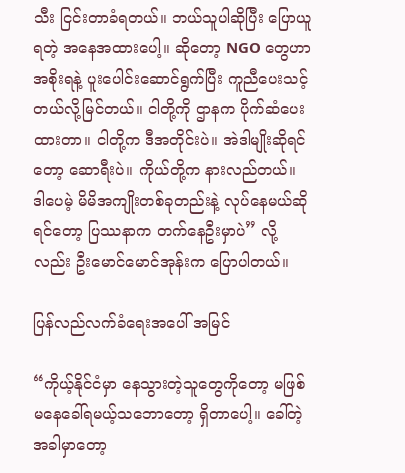သီး ငြင်းတာခံရတယ်။ ဘယ်သူပါဆိုပြီး ပြောယူရတဲ့ အနေအထားပေါ့။ ဆိုတော့ NGO တွေဟာ အစိုးရနဲ့ ပူးပေါင်းဆောင်ရွက်ပြီး ကူညီပေးသင့်တယ်လို့မြင်တယ်။ ငါတို့ကို ဌာနက ပိုက်ဆံပေးထားတာ။ ငါတို့က ဒီအတိုင်းပဲ။ အဲဒါမျိုးဆိုရင်တော့ ဆောရီးပဲ။ ကိုယ်တို့က နားလည်တယ်။ ဒါပေမဲ့ မိမိအကျိုးတစ်ခုတည်းနဲ့ လုပ်နေမယ်ဆိုရင်တော့ ပြဿနာက တက်နေဦးမှာပဲ” လို့လည်း ဦးမောင်မောင်အုန်းက ပြောပါတယ်။

ပြန်လည်လက်ခံရေးအပေါ် အမြင်

“ကိုယ့်နိုင်ငံမှာ နေသွားတဲ့သူတွေကိုတော့ မဖြစ်မနေခေါ်ရမယ့်သဘောတော့ ရှိတာပေါ့။ ခေါ်တဲ့အခါမှာတော့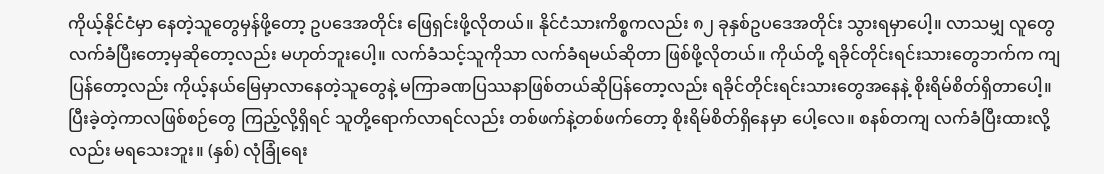ကိုယ့်နိုင်ငံမှာ နေတဲ့သူတွေမှန်ဖို့တော့ ဥပဒေအတိုင်း ဖြေရှင်းဖို့လိုတယ်။ နိုင်ငံသားကိစ္စကလည်း ၈၂ ခုနှစ်ဥပဒေအတိုင်း သွားရမှာပေါ့။ လာသမျှ လူတွေလက်ခံပြီးတော့မှဆိုတော့လည်း မဟုတ်ဘူးပေါ့။ လက်ခံသင့်သူကိုသာ လက်ခံရမယ်ဆိုတာ ဖြစ်ဖို့လိုတယ်။ ကိုယ်တို့ ရခိုင်တိုင်းရင်းသားတွေဘက်က ကျပြန်တော့လည်း ကိုယ့်နယ်မြေမှာလာနေတဲ့သူတွေနဲ့ မကြာခဏပြဿနာဖြစ်တယ်ဆိုပြန်တော့လည်း ရခိုင်တိုင်းရင်းသားတွေအနေနဲ့ စိုးရိမ်စိတ်ရှိတာပေါ့။ ပြီးခဲ့တဲ့ကာလဖြစ်စဉ်တွေ ကြည့်လို့ရှိရင် သူတို့ရောက်လာရင်လည်း တစ်ဖက်နဲ့တစ်ဖက်တော့ စိုးရိမ်စိတ်ရှိနေမှာ ပေါ့လေ။ စနစ်တကျ လက်ခံပြီးထားလို့လည်း မရသေးဘူး။ (နှစ်) လုံခြုံရေး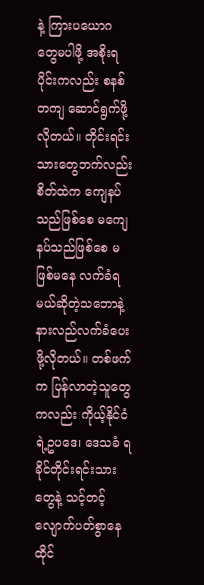နဲ့ ကြားပယောဂ တွေမပါဖို့ အစိုးရပိုင်းကလည်း စနစ်တကျ ဆောင်ရွက်ဖို့လိုတယ်။ တိုင်းရင်းသားတွေဘက်လည်း စိတ်ထဲက ကျေနပ်သည်ဖြစ်စေ မကျေနပ်သည်ဖြစ်စေ မဖြစ်မနေ လက်ခံရမယ်ဆိုတဲ့သဘောနဲ့ နားလည်လက်ခံပေးဖို့လိုတယ်။ တစ်ဖက်က ပြန်လာတဲ့သူတွေကလည်း ကိုယ့်နိုင်ငံရဲ့ဥပဒေ၊ ဒေသခံ ရခိုင်တိုင်းရင်းသားတွေနဲ့ သင့်တင့်လျောက်ပတ်စွာနေထိုင်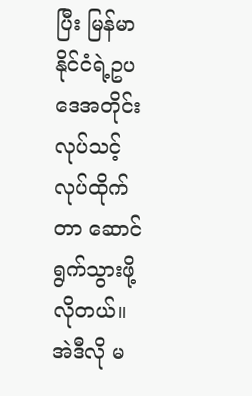ပြီး မြန်မာနိုင်ငံရဲ့ဥပဒေအတိုင်း လုပ်သင့်လုပ်ထိုက်တာ ဆောင်ရွက်သွားဖို့လိုတယ်။ အဲဒီလို မ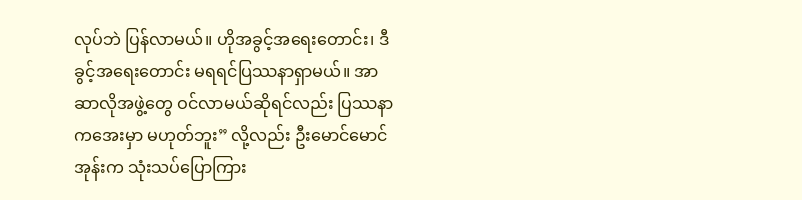လုပ်ဘဲ ပြန်လာမယ်။ ဟိုအခွင့်အရေးတောင်း၊ ဒီခွင့်အရေးတောင်း မရရင်ပြဿနာရှာမယ်။ အာဆာလိုအဖွဲ့တွေ ဝင်လာမယ်ဆိုရင်လည်း ပြဿနာကအေးမှာ မဟုတ်ဘူး” လို့လည်း ဦးမောင်မောင်အုန်းက သုံးသပ်ပြောကြား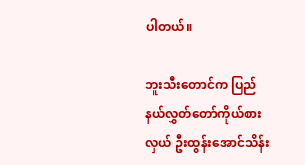ပါတယ်။

ဘူးသီးတောင်က ပြည်နယ်လွှတ်တော်ကိုယ်စားလှယ် ဦးထွန်းအောင်သိန်း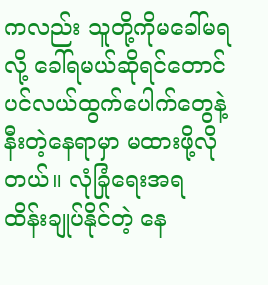ကလည်း သူတို့ကိုမခေါ်မရလို့ ခေါ်ရမယ်ဆိုရင်တောင် ပင်လယ်ထွက်ပေါက်တွေနဲ့ နီးတဲ့နေရာမှာ မထားဖို့လိုတယ်။ လုံခြုံရေးအရ ထိန်းချုပ်နိုင်တဲ့ နေ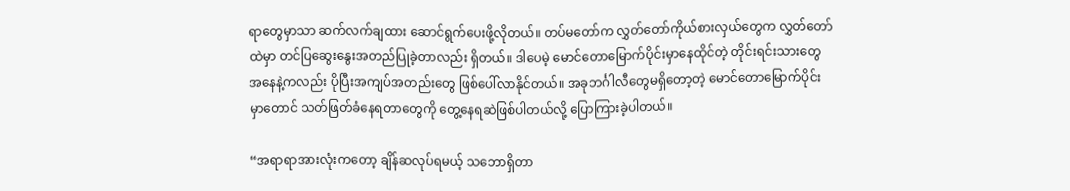ရာတွေမှာသာ ဆက်လက်ချထား ဆောင်ရွက်ပေးဖို့လိုတယ်။ တပ်မတော်က လွှတ်တော်ကိုယ်စားလှယ်တွေက လွှတ်တော်ထဲမှာ တင်ပြဆွေးနွေးအတည်ပြုခဲ့တာလည်း ရှိတယ်။ ဒါပေမဲ့ မောင်တောမြောက်ပိုင်းမှာနေထိုင်တဲ့ တိုင်းရင်းသားတွေ အနေနဲ့ကလည်း ပိုပြီးအကျပ်အတည်းတွေ ဖြစ်ပေါ်လာနိုင်တယ်။ အခုဘင်္ဂါလီတွေမရှိတော့တဲ့ မောင်တောမြောက်ပိုင်းမှာတောင် သတ်ဖြတ်ခံနေရတာတွေကို တွေ့နေရဆဲဖြစ်ပါတယ်လို့ ပြောကြားခဲ့ပါတယ်။

“အရာရာအားလုံးကတော့ ချိန်ဆလုပ်ရမယ့် သဘောရှိတာ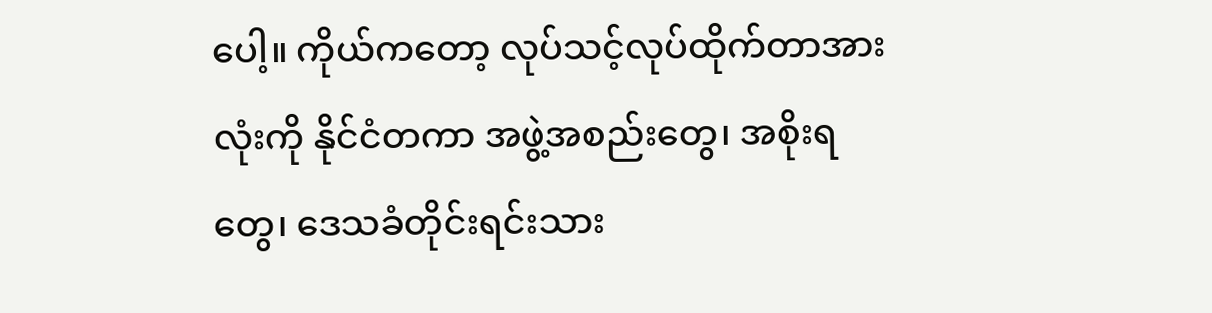ပေါ့။ ကိုယ်ကတော့ လုပ်သင့်လုပ်ထိုက်တာအားလုံးကို နိုင်ငံတကာ အဖွဲ့အစည်းတွေ၊ အစိုးရတွေ၊ ဒေသခံတိုင်းရင်းသား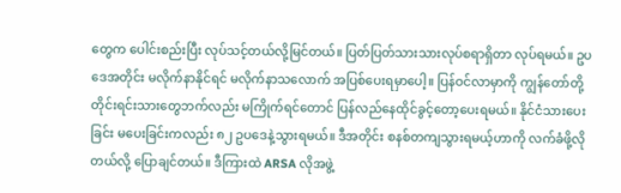တွေက ပေါင်းစည်းပြီး လုပ်သင့်တယ်လို့မြင်တယ်။ ပြတ်ပြတ်သားသားလုပ်စရာရှိတာ လုပ်ရမယ်။ ဥပဒေအတိုင်း မလိုက်နာနိုင်ရင် မလိုက်နာသလောက် အပြစ်ပေးရမှာပေါ့။ ပြန်ဝင်လာမှာကို ကျွန်တော်တို့  တိုင်းရင်းသားတွေဘက်လည်း မကြိုက်ရင်တောင် ပြန်လည်နေထိုင်ခွင့်တော့ပေးရမယ်။ နိုင်ငံသားပေးခြင်း မပေးခြင်းကလည်း ၈၂ ဥပဒေနဲ့သွားရမယ်။ ဒီအတိုင်း စနစ်တကျသွားရမယ့်ဟာကို လက်ခံဖို့လိုတယ်လို့ ပြောချင်တယ်။ ဒီကြားထဲ ARSA လိုအဖွဲ့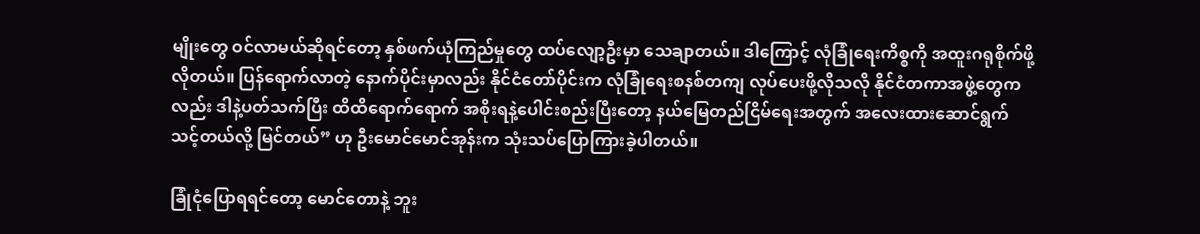မျိုးတွေ ဝင်လာမယ်ဆိုရင်တော့ နှစ်ဖက်ယုံကြည်မှုတွေ ထပ်လျော့ဦးမှာ သေချာတယ်။ ဒါကြောင့် လုံခြုံရေးကိစ္စကို အထူးဂရုစိုက်ဖို့လိုတယ်။ ပြန်ရောက်လာတဲ့ နောက်ပိုင်းမှာလည်း နိုင်ငံတော်ပိုင်းက လုံခြုံရေးစနစ်တကျ လုပ်ပေးဖို့လိုသလို နိုင်ငံတကာအဖွဲ့တွေကလည်း ဒါနဲ့ပတ်သက်ပြီး ထိထိရောက်ရောက် အစိုးရနဲ့ပေါင်းစည်းပြီးတော့ နယ်မြေတည်ငြိမ်ရေးအတွက် အလေးထားဆောင်ရွက်သင့်တယ်လို့ မြင်တယ်” ဟု ဦးမောင်မောင်အုန်းက သုံးသပ်ပြောကြားခဲ့ပါတယ်။

ခြုံငုံပြောရရင်တော့ မောင်တောနဲ့ ဘူး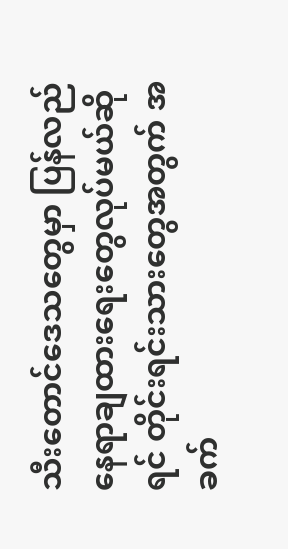သီးတောင်ဒေသတွေမှာ ပြန်လည် နေရာချထားရေးတွေလုပ်မယ်ဆိုရင် တိုင်းရင်းသားတွေအတွက် အခက်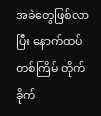အခဲတွေဖြစ်လာပြီး နောက်ထပ်တစ်ကြိမ် တိုက်ခိုက်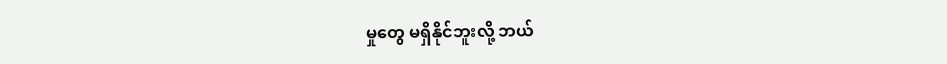မှုတွေ မရှိနိုင်ဘူးလို့ ဘယ်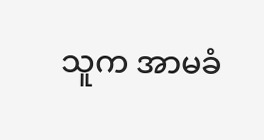သူက အာမခံ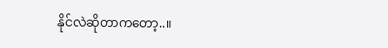နိုင်လဲဆိုတာကတော့..။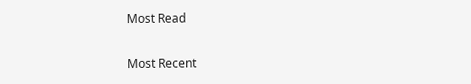Most Read

Most Recent